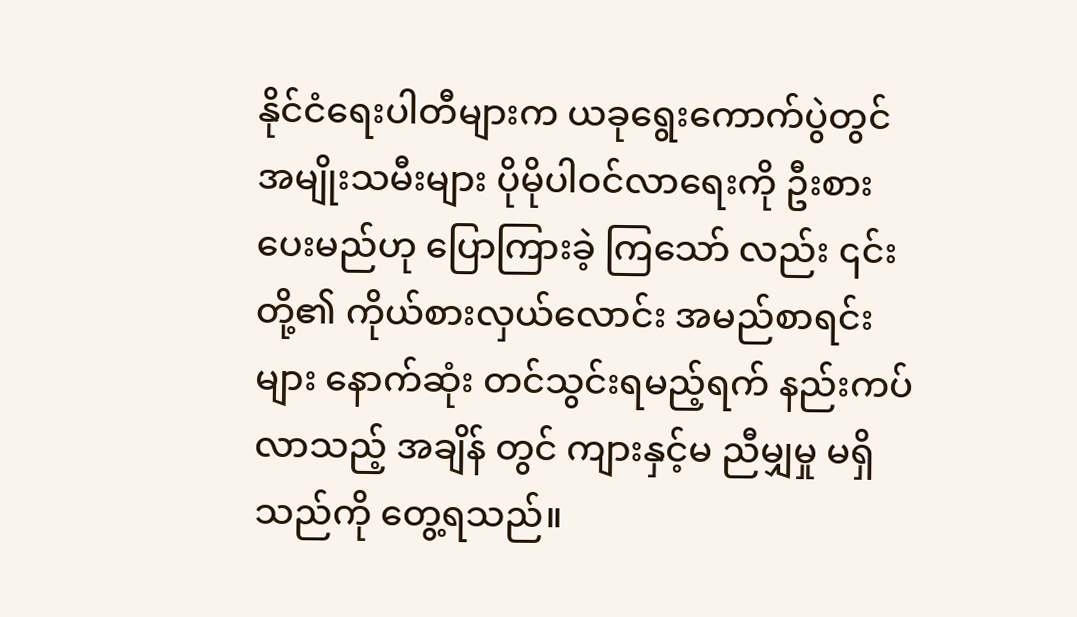နိုင်ငံရေးပါတီများက ယခုရွေးကောက်ပွဲတွင် အမျိုးသမီးများ ပိုမိုပါဝင်လာရေးကို ဦးစားပေးမည်ဟု ပြောကြားခဲ့ ကြသော် လည်း ၎င်းတို့၏ ကိုယ်စားလှယ်လောင်း အမည်စာရင်းများ နောက်ဆုံး တင်သွင်းရမည့်ရက် နည်းကပ်လာသည့် အချိန် တွင် ကျားနှင့်မ ညီမျှမှု မရှိသည်ကို တွေ့ရသည်။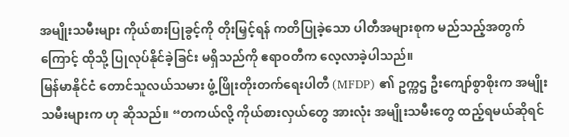အမျိုးသမီးများ ကိုယ်စားပြုခွင့်ကို တိုးမြှင့်ရန် ကတိပြုခဲ့သော ပါတီအများစုက မည်သည့်အတွက်ကြောင့် ထိုသို့ ပြုလုပ်နိုင်ခဲ့ခြင်း မရှိသည်ကို ဧရာဝတီက လေ့လာခဲ့ပါသည်။
မြန်မာနိုင်ငံ တောင်သူလယ်သမား ဖွံ့ဖြိုးတိုးတက်ရေးပါတီ (MFDP) ၏ ဥက္ကဌ ဦးကျော်စွာစိုးက အမျိုးသမီးများက ဟု ဆိုသည်။ “တကယ်လို့ ကိုယ်စားလှယ်တွေ အားလုံး အမျိုးသမီးတွေ ထည့်ရမယ်ဆိုရင်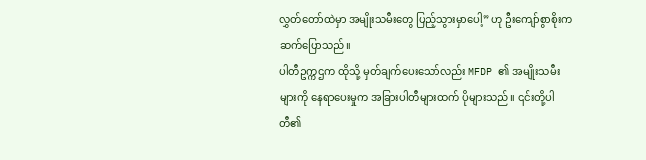လွှတ်တော်ထဲမှာ အမျိုးသမီးတွေ ပြည့်သွားမှာပေါ့” ဟု ဦးကျော်စွာစိုးက ဆက်ပြောသည်။
ပါတီဥက္ကဌက ထိုသို့ မှတ်ချက်ပေးသော်လည်း MFDP ၏ အမျိုးသမီးများကို နေရာပေးမှုက အခြားပါတီများထက် ပိုများသည်။ ၎င်းတို့ပါတီ၏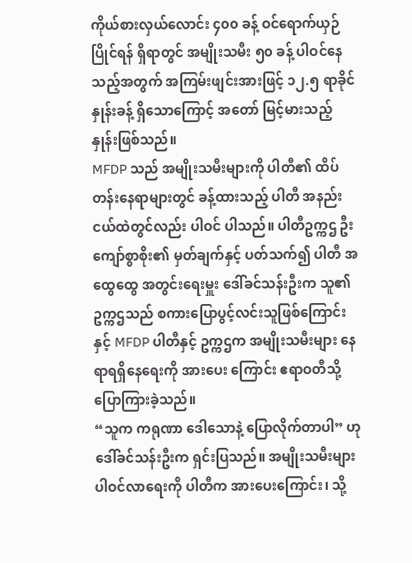ကိုယ်စားလှယ်လောင်း ၄၀၀ ခန့် ဝင်ရောက်ယှဉ် ပြိုင်ရန် ရှိရာတွင် အမျိုးသမီး ၅၀ ခန့် ပါဝင်နေသည့်အတွက် အကြမ်းဖျင်းအားဖြင့် ၁၂.၅ ရာခိုင်နှုန်းခန့် ရှိသောကြောင့် အတော် မြင့်မားသည့် နှုန်းဖြစ်သည်။
MFDP သည် အမျိုးသမီးများကို ပါတီ၏ ထိပ်တန်းနေရာများတွင် ခန့်ထားသည့် ပါတီ အနည်းငယ်ထဲတွင်လည်း ပါဝင် ပါသည်။ ပါတီဥက္ကဌ ဦးကျော်စွာစိုး၏ မှတ်ချက်နှင့် ပတ်သက်၍ ပါတီ အထွေထွေ အတွင်းရေးမှူး ဒေါ်ခင်သန်းဦးက သူ၏ ဥက္ကဌသည် စကားပြောပွင့်လင်းသူဖြစ်ကြောင်း နှင့် MFDP ပါတီနှင့် ဥက္ကဌက အမျိုးသမီးများ နေရာရရှိနေရေးကို အားပေး ကြောင်း ဧရာဝတီသို့ ပြောကြားခဲ့သည်။
“သူက ကရုဏာ ဒေါသောနဲ့ ပြောလိုက်တာပါ” ဟု ဒေါ်ခင်သန်းဦးက ရှင်းပြသည်။ အမျိုးသမီးများ ပါဝင်လာရေးကို ပါတီက အားပေးကြောင်း၊ သို့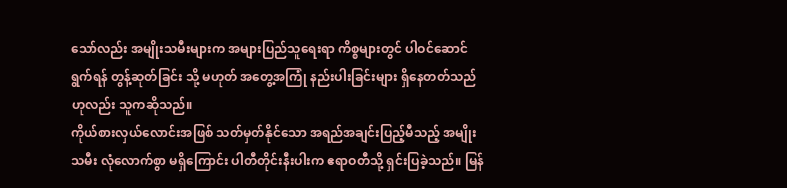သော်လည်း အမျိုးသမီးများက အများပြည်သူရေးရာ ကိစ္စများတွင် ပါဝင်ဆောင်ရွက်ရန် တွန့်ဆုတ်ခြင်း သို့ မဟုတ် အတွေ့အကြုံ နည်းပါးခြင်းများ ရှိနေတတ်သည်ဟုလည်း သူကဆိုသည်။
ကိုယ်စားလှယ်လောင်းအဖြစ် သတ်မှတ်နိုင်သော အရည်အချင်းပြည့်မီသည့် အမျိုးသမီး လုံလောက်စွာ မရှိကြောင်း ပါတီတိုင်းနီးပါးက ဧရာဝတီသို့ ရှင်းပြခဲ့သည်။ မြန်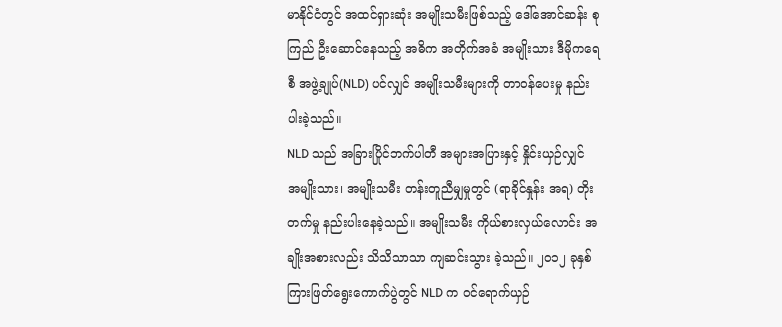မာနိုင်ငံတွင် အထင်ရှားဆုံး အမျိုးသမီးဖြစ်သည့် ဒေါ်အောင်ဆန်း စုကြည် ဦးဆောင်နေသည့် အဓိက အတိုက်အခံ အမျိုးသား ဒီမိုကရေစီ အဖွဲ့ချုပ်(NLD) ပင်လျှင် အမျိုးသမီးများကို တာဝန်ပေးမှု နည်းပါးခဲ့သည်။
NLD သည် အခြားပြိုင်ဘက်ပါတီ အများအပြားနှင့် နှိုင်းယှဉ်လျှင် အမျိုးသား၊ အမျိုးသမီး တန်းတူညီမျှမှုတွင် (ရာခိုင်နှုန်း အရ) တိုးတက်မှု နည်းပါးနေခဲ့သည်။ အမျိုးသမီး ကိုယ်စားလှယ်လောင်း အချိုးအစားလည်း သိသိသာသာ ကျဆင်းသွား ခဲ့သည်။ ၂၀၁၂ ခုနှစ် ကြားဖြတ်ရွေးကောက်ပွဲတွင် NLD က ဝင်ရောက်ယှဉ်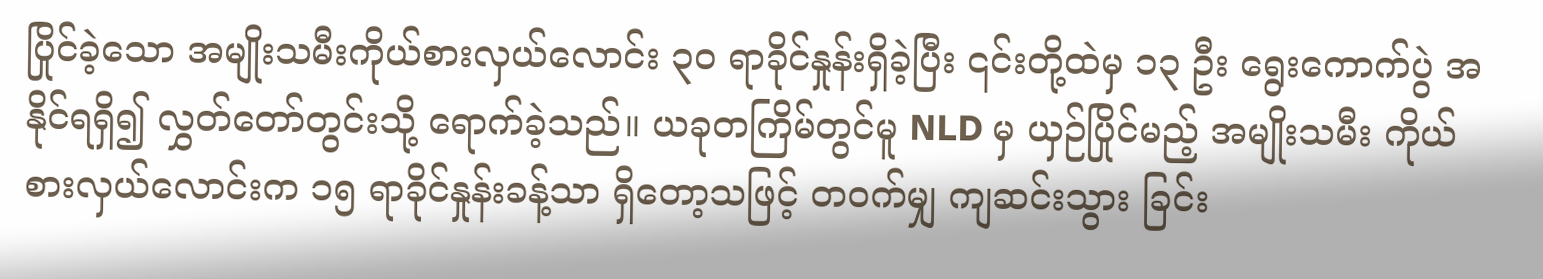ပြိုင်ခဲ့သော အမျိုးသမီးကိုယ်စားလှယ်လောင်း ၃၀ ရာခိုင်နှုန်းရှိခဲ့ပြီး ၎င်းတို့ထဲမှ ၁၃ ဦး ရွေးကောက်ပွဲ အနိုင်ရရှိ၍ လွှတ်တော်တွင်းသို့ ရောက်ခဲ့သည်။ ယခုတကြိမ်တွင်မူ NLD မှ ယှဉ်ပြိုင်မည့် အမျိုးသမီး ကိုယ်စားလှယ်လောင်းက ၁၅ ရာခိုင်နှုန်းခန့်သာ ရှိတော့သဖြင့် တဝက်မျှ ကျဆင်းသွား ခြင်း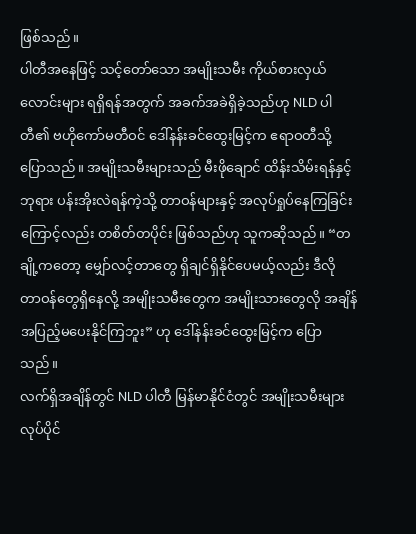ဖြစ်သည်။
ပါတီအနေဖြင့် သင့်တော်သော အမျိုးသမီး ကိုယ်စားလှယ်လောင်းများ ရရှိရန်အတွက် အခက်အခဲရှိခဲ့သည်ဟု NLD ပါတီ၏ ဗဟိုကော်မတီဝင် ဒေါ်နန်းခင်ထွေးမြင့်က ဧရာဝတီသို့ ပြောသည်။ အမျိုးသမီးများသည် မီးဖိုချောင် ထိန်းသိမ်းရန်နှင့် ဘုရား ပန်းအိုးလဲရန်ကဲ့သို့ တာဝန်များနှင့် အလုပ်ရှုပ်နေကြခြင်းကြောင့်လည်း တစိတ်တပိုင်း ဖြစ်သည်ဟု သူကဆိုသည်။ “တချို့ကတော့ မျှော်လင့်တာတွေ ရှိချင်ရှိနိုင်ပေမယ့်လည်း ဒီလို တာဝန်တွေရှိနေလို့ အမျိုးသမီးတွေက အမျိုးသားတွေလို အချိန် အပြည့်မပေးနိုင်ကြဘူး” ဟု ဒေါ်နန်းခင်ထွေးမြင့်က ပြောသည်။
လက်ရှိအချိန်တွင် NLD ပါတီ မြန်မာနိုင်ငံတွင် အမျိုးသမီးများ လုပ်ပိုင်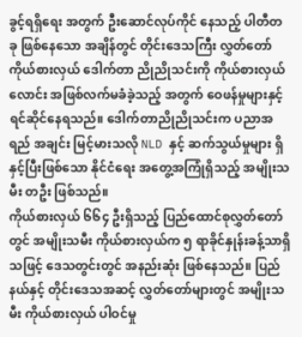ခွင့်ရရှိရေး အတွက် ဦးဆောင်လုပ်ကိုင် နေသည့် ပါတီတခု ဖြစ်နေသော အချိန်တွင် တိုင်းဒေသကြီး လွှတ်တော်ကိုယ်စားလှယ် ဒေါက်တာ ညိုညိုသင်းကို ကိုယ်စားလှယ်လောင်း အဖြစ်လက်မခံခဲ့သည့် အတွက် ဝေဖန်မှုများနှင့် ရင်ဆိုင်နေရသည်။ ဒေါက်တာညိုညိုသင်းက ပညာအရည် အချင်း မြင့်မားသလို NLD နှင့် ဆက်သွယ်မှုများ ရှိနှင့်ပြီးဖြစ်သော နိုင်ငံရေး အတွေ့အကြုံရှိသည့် အမျိုးသမီး တဦး ဖြစ်သည်။
ကိုယ်စားလှယ် ၆၆၄ ဦးရှိသည့် ပြည်ထောင်စုလွှတ်တော်တွင် အမျိုးသမီး ကိုယ်စားလှယ်က ၅ ရာခိုင်နှုန်းခန့်သာရှိသဖြင့် ဒေသတွင်းတွင် အနည်းဆုံး ဖြစ်နေသည်။ ပြည်နယ်နှင့် တိုင်းဒေသအဆင့် လွှတ်တော်များတွင် အမျိုးသမီး ကိုယ်စားလှယ် ပါဝင်မှု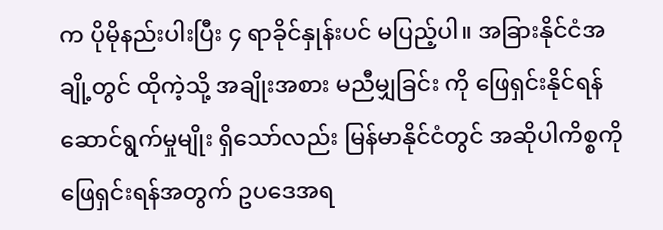က ပိုမိုနည်းပါးပြီး ၄ ရာခိုင်နှုန်းပင် မပြည့်ပါ။ အခြားနိုင်ငံအချို့တွင် ထိုကဲ့သို့ အချိုးအစား မညီမျှခြင်း ကို ဖြေရှင်းနိုင်ရန် ဆောင်ရွက်မှုမျိုး ရှိသော်လည်း မြန်မာနိုင်ငံတွင် အဆိုပါကိစ္စကို ဖြေရှင်းရန်အတွက် ဥပဒေအရ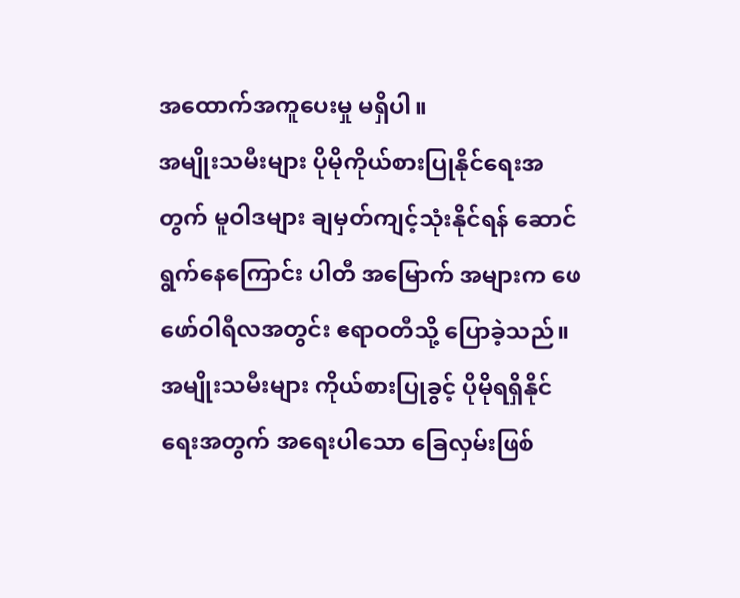အထောက်အကူပေးမှု မရှိပါ။
အမျိုးသမီးများ ပိုမိုကိုယ်စားပြုနိုင်ရေးအတွက် မူဝါဒများ ချမှတ်ကျင့်သုံးနိုင်ရန် ဆောင်ရွက်နေကြောင်း ပါတီ အမြောက် အများက ဖေဖော်ဝါရီလအတွင်း ဧရာဝတီသို့ ပြောခဲ့သည်။ အမျိုးသမီးများ ကိုယ်စားပြုခွင့် ပိုမိုရရှိနိုင်ရေးအတွက် အရေးပါသော ခြေလှမ်းဖြစ်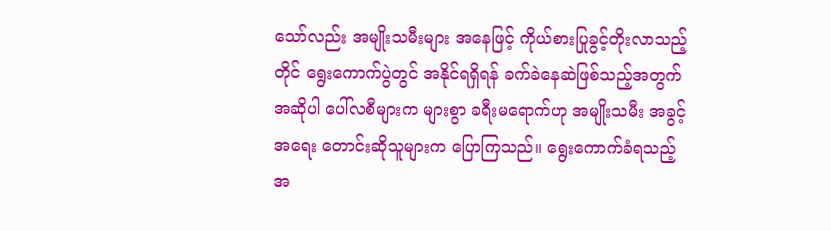သော်လည်း အမျိုးသမီးများ အနေဖြင့် ကိုယ်စားပြုခွင့်တိုးလာသည့်တိုင် ရွေးကောက်ပွဲတွင် အနိုင်ရရှိရန် ခက်ခဲနေဆဲဖြစ်သည့်အတွက် အဆိုပါ ပေါ်လစီများက များစွာ ခရီးမရောက်ဟု အမျိုးသမီး အခွင့်အရေး တောင်းဆိုသူများက ပြောကြသည်။ ရွေးကောက်ခံရသည့် အ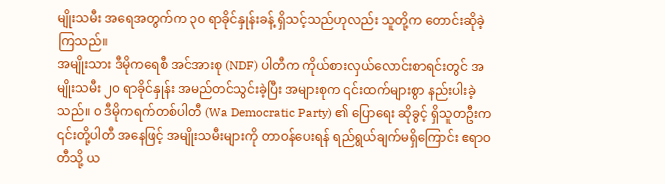မျိုးသမီး အရေအတွက်က ၃၀ ရာခိုင်နှုန်းခန့် ရှိသင့်သည်ဟုလည်း သူတို့က တောင်းဆိုခဲ့ကြသည်။
အမျိုးသား ဒီမိုကရေစီ အင်အားစု (NDF) ပါတီက ကိုယ်စားလှယ်လောင်းစာရင်းတွင် အမျိုးသမီး ၂၀ ရာခိုင်နှုန်း အမည်တင်သွင်းခဲ့ပြီး အများစုက ၎င်းထက်များစွာ နည်းပါးခဲ့သည်။ ၀ ဒီမိုကရက်တစ်ပါတီ (Wa Democratic Party) ၏ ပြောရေး ဆိုခွင့် ရှိသူတဦးက ၎င်းတို့ပါတီ အနေဖြင့် အမျိုးသမီးများကို တာဝန်ပေးရန် ရည်ရွယ်ချက်မရှိကြောင်း ဧရာဝတီသို့ ယ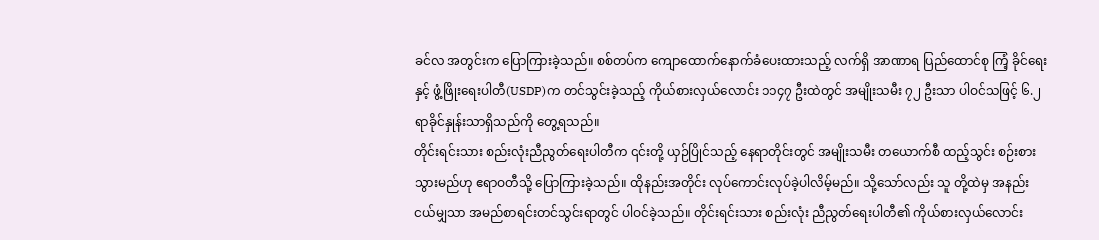ခင်လ အတွင်းက ပြောကြားခဲ့သည်။ စစ်တပ်က ကျောထောက်နောက်ခံပေးထားသည့် လက်ရှိ အာဏာရ ပြည်ထောင်စု ကြံ့ ခိုင်ရေးနှင့် ဖွံ့ဖြိုးရေးပါတီ(USDP)က တင်သွင်းခဲ့သည့် ကိုယ်စားလှယ်လောင်း ၁၁၄၇ ဦးထဲတွင် အမျိုးသမီး ၇၂ ဦးသာ ပါဝင်သဖြင့် ၆.၂ ရာခိုင်နှုန်းသာရှိသည်ကို တွေ့ရသည်။
တိုင်းရင်းသား စည်းလုံးညီညွတ်ရေးပါတီက ၎င်းတို့ ယှဉ်ပြိုင်သည့် နေရာတိုင်းတွင် အမျိုးသမီး တယောက်စီ ထည့်သွင်း စဉ်းစားသွားမည်ဟု ဧရာဝတီသို့ ပြောကြားခဲ့သည်။ ထိုနည်းအတိုင်း လုပ်ကောင်းလုပ်ခဲ့ပါလိမ့်မည်။ သို့သော်လည်း သူ တို့ထဲမှ အနည်းငယ်မျှသာ အမည်စာရင်းတင်သွင်းရာတွင် ပါဝင်ခဲ့သည်။ တိုင်းရင်းသား စည်းလုံး ညီညွတ်ရေးပါတီ၏ ကိုယ်စားလှယ်လောင်း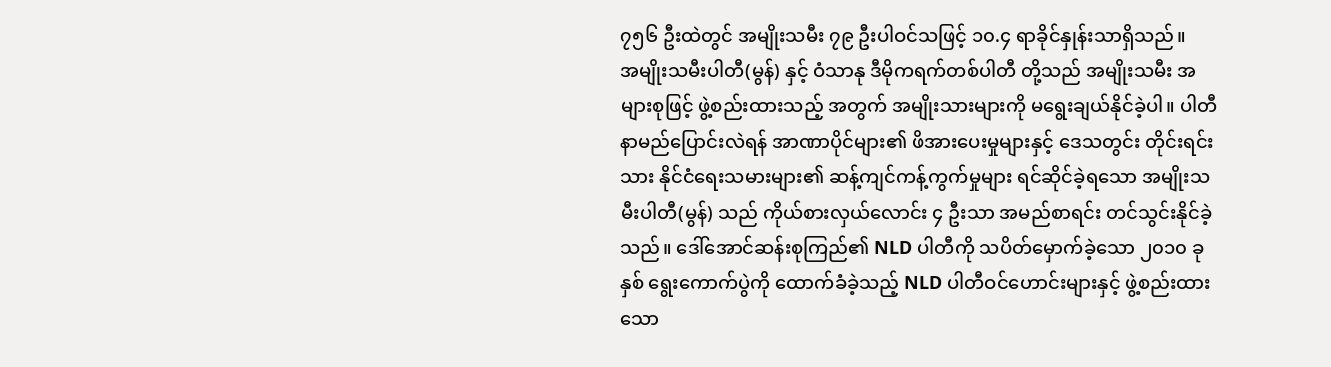၇၅၆ ဦးထဲတွင် အမျိုးသမီး ၇၉ ဦးပါဝင်သဖြင့် ၁၀.၄ ရာခိုင်နှုန်းသာရှိသည်။
အမျိုးသမီးပါတီ(မွန်) နှင့် ဝံသာနု ဒီမိုကရက်တစ်ပါတီ တို့သည် အမျိုးသမီး အများစုဖြင့် ဖွဲ့စည်းထားသည့် အတွက် အမျိုးသားများကို မရွေးချယ်နိုင်ခဲ့ပါ။ ပါတီနာမည်ပြောင်းလဲရန် အာဏာပိုင်များ၏ ဖိအားပေးမှုများနှင့် ဒေသတွင်း တိုင်းရင်းသား နိုင်ငံရေးသမားများ၏ ဆန့်ကျင်ကန့်ကွက်မှုများ ရင်ဆိုင်ခဲ့ရသော အမျိုးသမီးပါတီ(မွန်) သည် ကိုယ်စားလှယ်လောင်း ၄ ဦးသာ အမည်စာရင်း တင်သွင်းနိုင်ခဲ့သည်။ ဒေါ်အောင်ဆန်းစုကြည်၏ NLD ပါတီကို သပိတ်မှောက်ခဲ့သော ၂၀၁၀ ခုနှစ် ရွေးကောက်ပွဲကို ထောက်ခံခဲ့သည့် NLD ပါတီဝင်ဟောင်းများနှင့် ဖွဲ့စည်းထားသော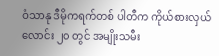ဝံသာနု ဒီမိုကရက်တစ် ပါတီက ကိုယ်စားလှယ်လောင်း ၂၀ တွင် အမျိုးသမီး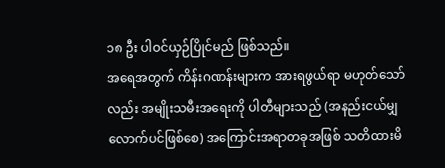၁၈ ဦး ပါဝင်ယှဉ်ပြိုင်မည် ဖြစ်သည်။
အရေအတွက် ကိန်းဂဏန်းများက အားရဖွယ်ရာ မဟုတ်သော်လည်း အမျိုးသမီးအရေးကို ပါတီများသည် (အနည်းငယ်မျှလောက်ပင်ဖြစ်စေ) အကြောင်းအရာတခုအဖြစ် သတိထားမိ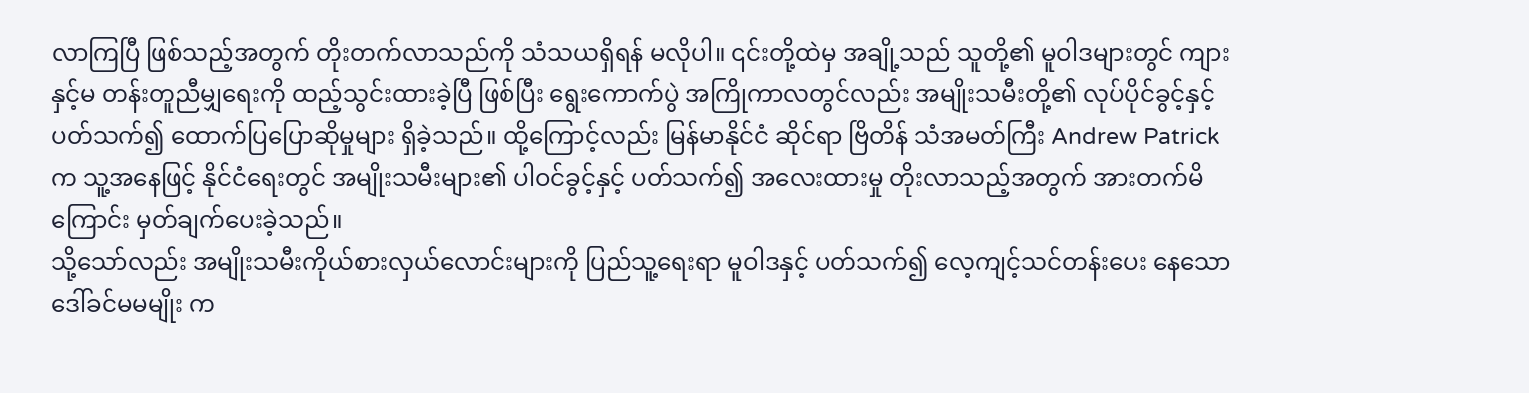လာကြပြီ ဖြစ်သည့်အတွက် တိုးတက်လာသည်ကို သံသယရှိရန် မလိုပါ။ ၎င်းတို့ထဲမှ အချို့သည် သူတို့၏ မူဝါဒများတွင် ကျားနှင့်မ တန်းတူညီမျှရေးကို ထည့်သွင်းထားခဲ့ပြီ ဖြစ်ပြီး ရွေးကောက်ပွဲ အကြိုကာလတွင်လည်း အမျိုးသမီးတို့၏ လုပ်ပိုင်ခွင့်နှင့် ပတ်သက်၍ ထောက်ပြပြောဆိုမှုများ ရှိခဲ့သည်။ ထို့ကြောင့်လည်း မြန်မာနိုင်ငံ ဆိုင်ရာ ဗြိတိန် သံအမတ်ကြီး Andrew Patrick က သူ့အနေဖြင့် နိုင်ငံရေးတွင် အမျိုးသမီးများ၏ ပါဝင်ခွင့်နှင့် ပတ်သက်၍ အလေးထားမှု တိုးလာသည့်အတွက် အားတက်မိကြောင်း မှတ်ချက်ပေးခဲ့သည်။
သို့သော်လည်း အမျိုးသမီးကိုယ်စားလှယ်လောင်းများကို ပြည်သူ့ရေးရာ မူဝါဒနှင့် ပတ်သက်၍ လေ့ကျင့်သင်တန်းပေး နေသော ဒေါ်ခင်မမမျိုး က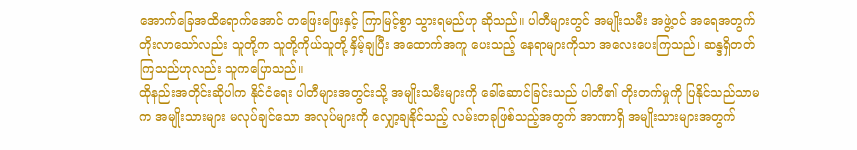အောက်ခြေအထိရောက်အောင် တဖြေးဖြေးနှင့် ကြာမြင့်စွာ သွားရမည်ဟု ဆိုသည်။ ပါတီများတွင် အမျိုးသမီး အဖွဲ့ဝင် အရေအတွက် တိုးလာသော်လည်း သူတို့က သူတို့ကိုယ်သူတို့ နှိမ့်ချပြီး အထောက်အကူ ပေးသည့် နေရာများကိုသာ အလေးပေးကြသည်၊ ဆန္ဒရှိတတ်ကြသည်ဟုလည်း သူကပြောသည်။
ထိုနည်းအတိုင်းဆိုပါက နိုင်ငံရေး ပါတီများအတွင်းသို့ အမျိုးသမီးများကို ခေါ်ဆောင်ခြင်းသည် ပါတီ၏ တိုးတက်မှုကို ပြနိုင်သည်သာမက အမျိုးသားများ မလုပ်ချင်သော အလုပ်များကို လျှော့ချနိုင်သည့် လမ်းတခုဖြစ်သည့်အတွက် အာဏာရှိ အမျိုးသားများအတွက်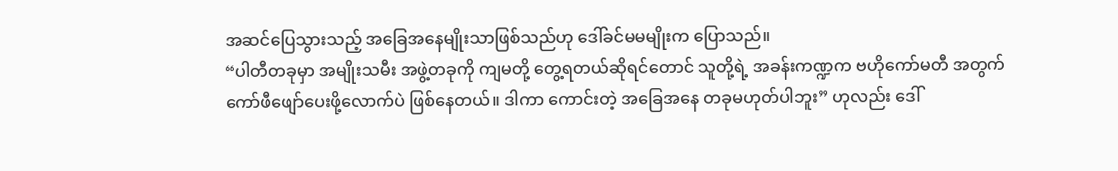အဆင်ပြေသွားသည့် အခြေအနေမျိုးသာဖြစ်သည်ဟု ဒေါ်ခင်မမမျိုးက ပြောသည်။
“ပါတီတခုမှာ အမျိုးသမီး အဖွဲ့တခုကို ကျမတို့ တွေ့ရတယ်ဆိုရင်တောင် သူတို့ရဲ့ အခန်းကဏ္ဍက ဗဟိုကော်မတီ အတွက် ကော်ဖီဖျော်ပေးဖို့လောက်ပဲ ဖြစ်နေတယ်။ ဒါကာ ကောင်းတဲ့ အခြေအနေ တခုမဟုတ်ပါဘူး” ဟုလည်း ဒေါ်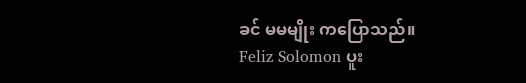ခင် မမမျိုး ကပြောသည်။
Feliz Solomon ပူး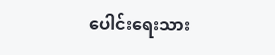ပေါင်းရေးသား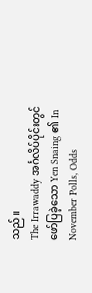သည်။
The Irrawaddy အင်္ဂလိပ်ပိုင်းတွင် ဖော်ပြခဲ့သော Yen Snaing ၏ In November Polls, Odds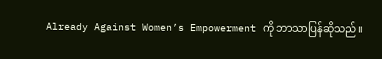Already Against Women’s Empowerment ကို ဘာသာပြန်ဆိုသည်။